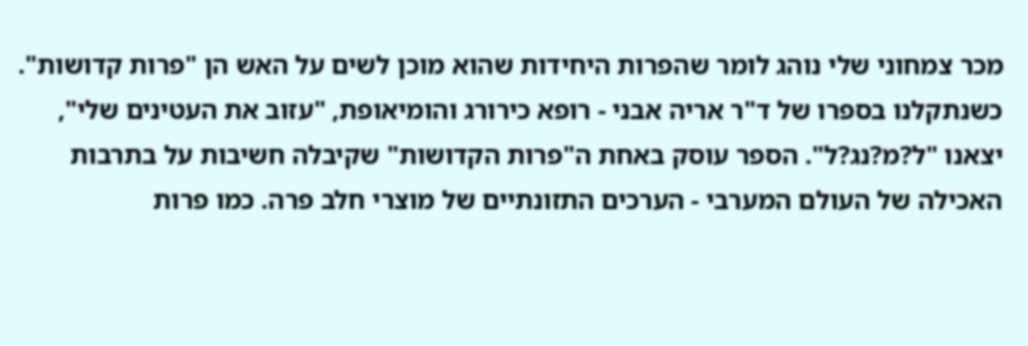מכר צמחוני שלי נוהג לומר שהפרות היחידות שהוא מוכן לשים על האש הן "פרות קדושות".
כשנתקלנו בספרו של ד"ר אריה אבני - רופא כירורג והומיאופת, "עזוב את העטינים שלי", יצאנו "ל?מ?נג?ל". הספר עוסק באחת ה"פרות הקדושות" שקיבלה חשיבות על בתרבות האכילה של העולם המערבי - הערכים התזונתיים של מוצרי חלב פרה. כמו פרות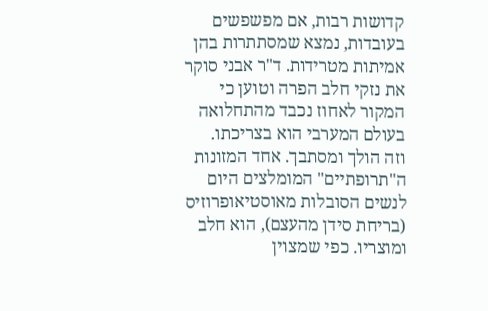קדושות רבות, אם מפשפשים בעובדות, נמצא שמסתתרות בהן אמיתות מטרידות. ד"ר אבני סוקר את נזקי חלב הפרה וטוען כי המקור לאחוז נכבד מהתחלואה בעולם המערבי הוא בצריכתו.
וזה הולך ומסתבך. אחד המזונות ה"תרופתיים" המומלצים היום לנשים הסובלות מאוסטיאופרוזיס (בריחת סידן מהעצם), הוא חלב ומוצריו. כפי שמצוין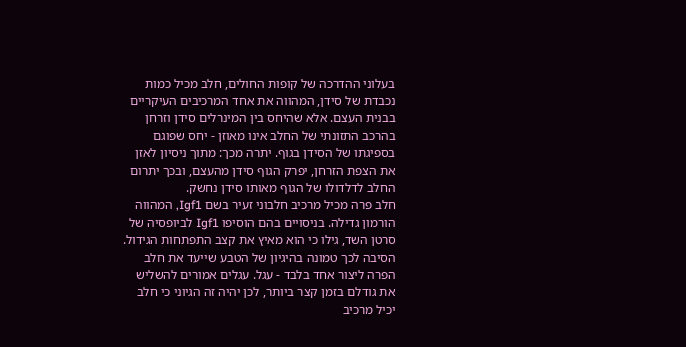בעלוני ההדרכה של קופות החולים, חלב מכיל כמות נכבדת של סידן, המהווה את אחד המרכיבים העיקריים בבנית העצם. אלא שהיחס בין המינרלים סידן וזרחן בהרכב התזונתי של החלב אינו מאוזן - יחס שפוגם בספיגתו של הסידן בגוף. יתרה מכך: מתוך ניסיון לאזן את הצפת הזרחן, יפרק הגוף סידן מהעצם, ובכך יתרום החלב לדלדולו של הגוף מאותו סידן נחשק.
חלב פרה מכיל מרכיב חלבוני זעיר בשם Igf1, המהווה הורמון גדילה. בניסויים בהם הוסיפו Igf1 לביופסיה של סרטן השד, גילו כי הוא מאיץ את קצב התפתחות הגידול. הסיבה לכך טמונה בהיגיון של הטבע שייעד את חלב הפרה ליצור אחד בלבד - עגל. עגלים אמורים להשליש את גודלם בזמן קצר ביותר, לכן יהיה זה הגיוני כי חלב יכיל מרכיב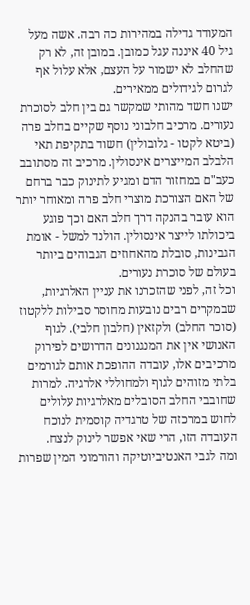המעודד גדילה במהירות כה רבה. אשה מעל גיל 40 איננה עגל כמובן. במובן זה, לא רק שהחלב לא ישמור על העצם, אלא עלול אף לגרום לגידולים ממאירים.
ישנו חשד מהותי שמקשר גם בין חלב לסוכרת נעורים. מרכיב חלבוני נוסף שקיים בחלב פרה (ביטא לקטו - גלובולין) חשוד בתקיפת תאי הלבלב המייצרים אינסולין. מרכיב זה מסתובב כעב"ם במחזור הדם ומגיע לתינוק כבר ברחם של האם הצורכת מוצרי חלב פרה ומאוחר יותר הוא עובר בהנקה דרך חלב האם וכך פוגע ביכולתו לייצר אינסולין. הולנד למשל - אומת הגבינות, סובלת מהאחוזים הגבוהים ביותר בעולם של סוכרת נעורים.
וכל זה, לפני שהזכרנו את עניין האלרגיות, שבמקרים רבים נובעות מחוסר סבילות ללקטוז (סוכר החלב) ולקזאין (חלבון חלבי). לגוף האנושי אין את המנגנונים הדרושים לפירוק מרכיבים אלו, עובדה ההופכת אותם לגורמים בלתי מזוהים לגוף ולמחוללי אלרגיה. למרות שחובבי החלב הסובלים מאלרגיות עלולים לחוש במרכזה של טרגדיה קוסמית לנוכח העובדה הזו, הרי שאי אפשר לינוק לנצח.
ומה לגבי האנטיביוטיקה והורמוני המין שפרות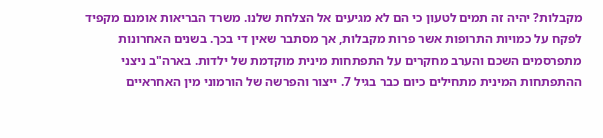מקבלות? יהיה זה תמים לטעון כי הם לא מגיעים אל הצלחת שלנו. משרד הבריאות אומנם מקפיד לפקח על כמויות התרופות אשר פרות מקבלות, אך מסתבר שאין די בכך. בשנים האחרונות מתפרסמים השכם והערב מחקרים על התפתחות מינית מוקדמת של ילדות. בארה"ב ניצני ההתפתחות המינית מתחילים כיום כבר בגיל 7. ייצור והפרשה של הורמוני מין האחראיים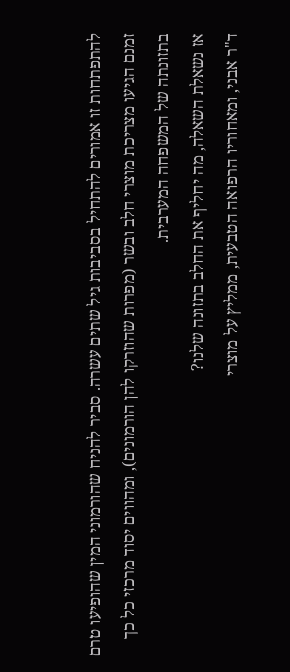להתפתחות זו אמורים להתחיל בסביבות גיל שתים עשרה. סביר להניח שהורמוני המין שהופיעו טרם זמנם הגיעו מצריכת מוצרי חלב ובשר (מפרות שהוזרקו להן הורמונים), ומהווים יסוד מרכזי כל כך בתזונתה של המשפחה המערבית.
אז נשאלת השאלה, מה יחליף את החלב בתזונה שלנו?
ד"ר אבני, ומאחוריו הרפואה הטבעית, ממליץ על מוצרי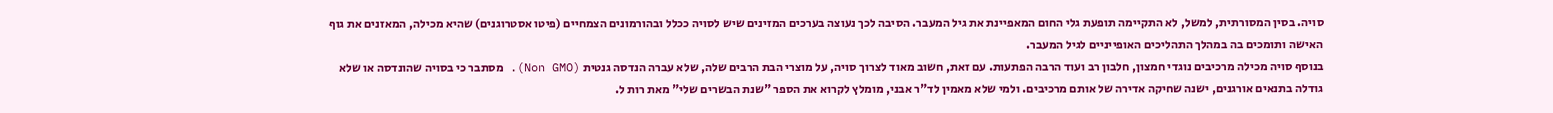סויה. בסין המסורתית, למשל, לא התקיימה תופעת גלי החום המאפיינת את גיל המעבר. הסיבה לכך נעוצה בערכים המזינים שיש לסויה ככלל ובהורמונים הצמחיים (פיטו אסטרוגנים) שהיא מכילה, המאזנים את גוף האישה ותומכים בה במהלך התהליכים האופייניים לגיל המעבר.
בנוסף סויה מכילה מרכיבים נוגדי חמצון, חלבון רב ועוד הרבה הפתעות. עם זאת, חשוב מאוד לצרוך סויה, על מוצרי הבת הרבים שלה, שלא עברה הנדסה גנטית (Non GMO). מסתבר כי בסויה שהונדסה או שלא גודלה בתנאים אורגנים, ישנה שחיקה אדירה של אותם מרכיבים. ולמי שלא מאמין לד"ר אבני, מומלץ לקרוא את הספר "שנת הבשרים שלי" מאת רות ל.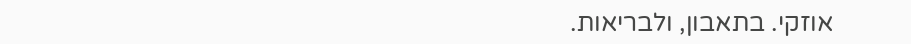אוזקי. בתאבון, ולבריאות.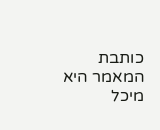כותבת המאמר היא מיכל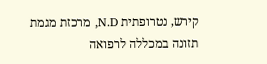קירש, נטרופתית N.D, מרכזת מגמת תזונה במכללה לרפואה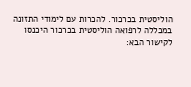הוליסטית בכרכור. להכרות עם לימודי התזונה במכללה לרפואה הוליסטית בכרכור היכנסו לקישור הבא: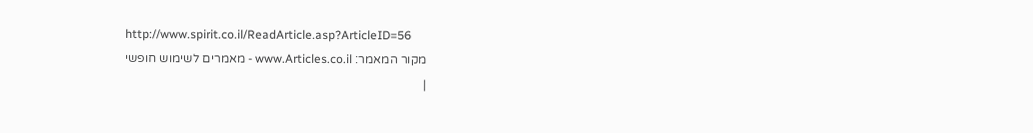http://www.spirit.co.il/ReadArticle.asp?ArticleID=56
מקור המאמר: www.Articles.co.il - מאמרים לשימוש חופשי
|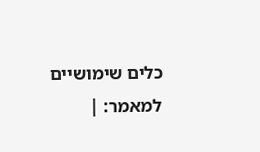כלים שימושיים למאמר: |